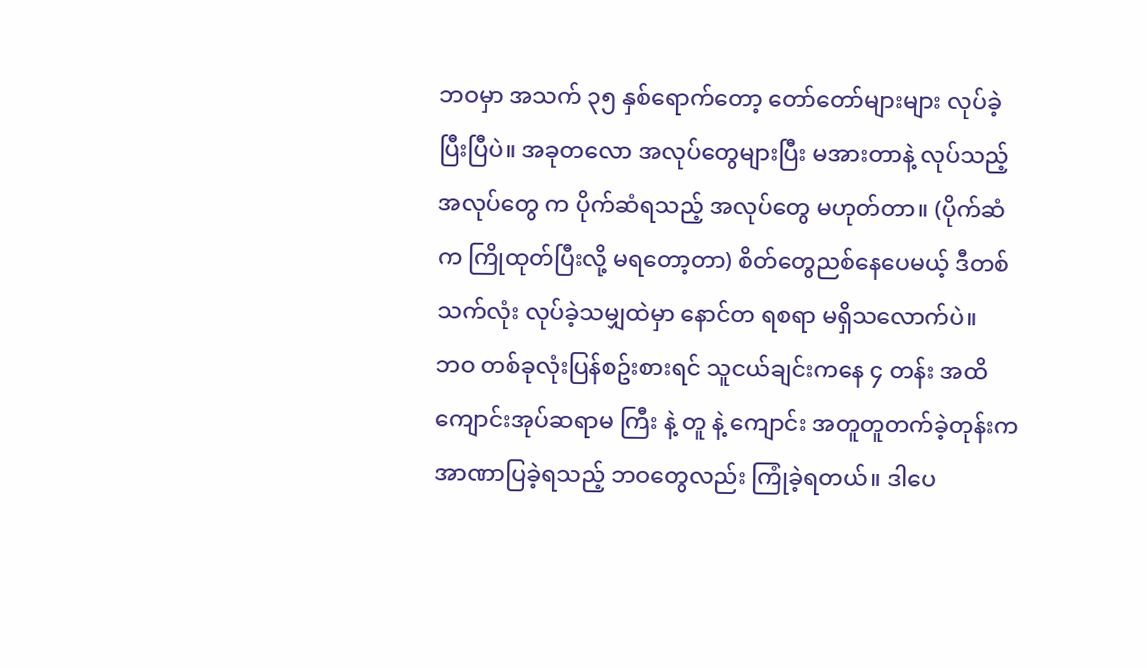ဘဝမှာ အသက် ၃၅ နှစ်ရောက်တော့ တော်တော်များများ လုပ်ခဲ့ပြီးပြီပဲ။ အခုတလော အလုပ်တွေများပြီး မအားတာနဲ့ လုပ်သည့် အလုပ်တွေ က ပိုက်ဆံရသည့် အလုပ်တွေ မဟုတ်တာ။ (ပိုက်ဆံက ကြိုထုတ်ပြီးလို့ မရတော့တာ) စိတ်တွေညစ်နေပေမယ့် ဒီတစ်သက်လုံး လုပ်ခဲ့သမျှထဲမှာ နောင်တ ရစရာ မရှိသလောက်ပဲ။
ဘဝ တစ်ခုလုံးပြန်စဥ်းစားရင် သူငယ်ချင်းကနေ ၄ တန်း အထိ ကျောင်းအုပ်ဆရာမ ကြီး နဲ့ တူ နဲ့ ကျောင်း အတူတူတက်ခဲ့တုန်းက အာဏာပြခဲ့ရသည့် ဘဝတွေလည်း ကြုံခဲ့ရတယ်။ ဒါပေ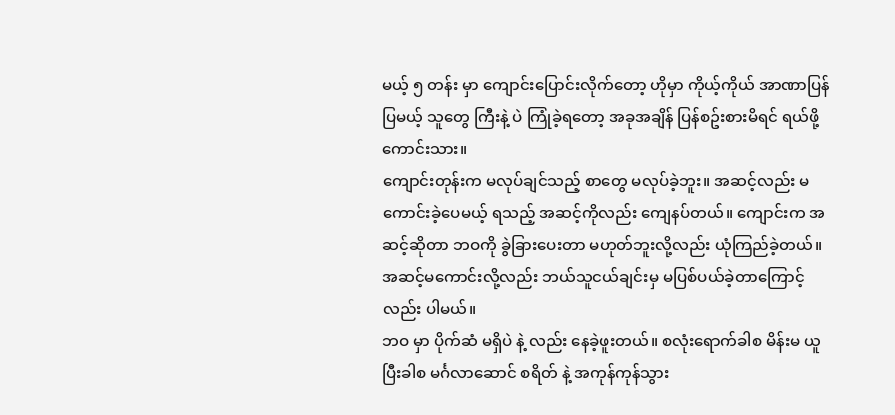မယ့် ၅ တန်း မှာ ကျောင်းပြောင်းလိုက်တော့ ဟိုမှာ ကိုယ့်ကိုယ် အာဏာပြန်ပြမယ့် သူတွေ ကြီးနဲ့ ပဲ ကြုံခဲ့ရတော့ အခုအချိန် ပြန်စဥ်းစားမိရင် ရယ်ဖို့ကောင်းသား။
ကျောင်းတုန်းက မလုပ်ချင်သည့် စာတွေ မလုပ်ခဲ့ဘူး။ အဆင့်လည်း မကောင်းခဲ့ပေမယ့် ရသည့် အဆင့်ကိုလည်း ကျေနပ်တယ်။ ကျောင်းက အဆင့်ဆိုတာ ဘဝကို ခွဲခြားပေးတာ မဟုတ်ဘူးလို့လည်း ယုံကြည်ခဲ့တယ်။ အဆင့်မကောင်းလို့လည်း ဘယ်သူငယ်ချင်းမှ မပြစ်ပယ်ခဲ့တာကြောင့်လည်း ပါမယ်။
ဘဝ မှာ ပိုက်ဆံ မရှိပဲ နဲ့ လည်း နေခဲ့ဖူးတယ်။ စလုံးရောက်ခါစ မိန်းမ ယူပြီးခါစ မင်္ဂလာဆောင် စရိတ် နဲ့ အကုန်ကုန်သွား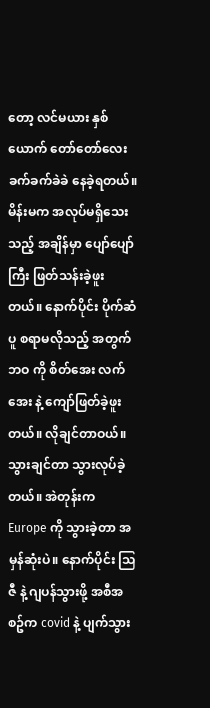တော့ လင်မယား နှစ်ယောက် တော်တော်လေး ခက်ခက်ခဲခဲ နေခဲ့ရတယ်။ မိန်းမက အလုပ်မရှိသေးသည့် အချိန်မှာ ပျော်ပျော်ကြီး ဖြတ်သန်းခဲ့ဖူးတယ်။ နောက်ပိုင်း ပိုက်ဆံ ပူ စရာမလိုသည့် အတွက် ဘဝ ကို စိတ်အေး လက်အေး နဲ့ ကျော်ဖြတ်ခဲ့ဖူးတယ်။ လိုချင်တာဝယ်။ သွားချင်တာ သွားလုပ်ခဲ့တယ်။ အဲတုန်းက Europe ကို သွားခဲ့တာ အမှန်ဆုံးပဲ။ နောက်ပိုင်း သြဇီ နဲ့ ဂျပန်သွားဖို့ အစီအစဥ်က covid နဲ့ ပျက်သွား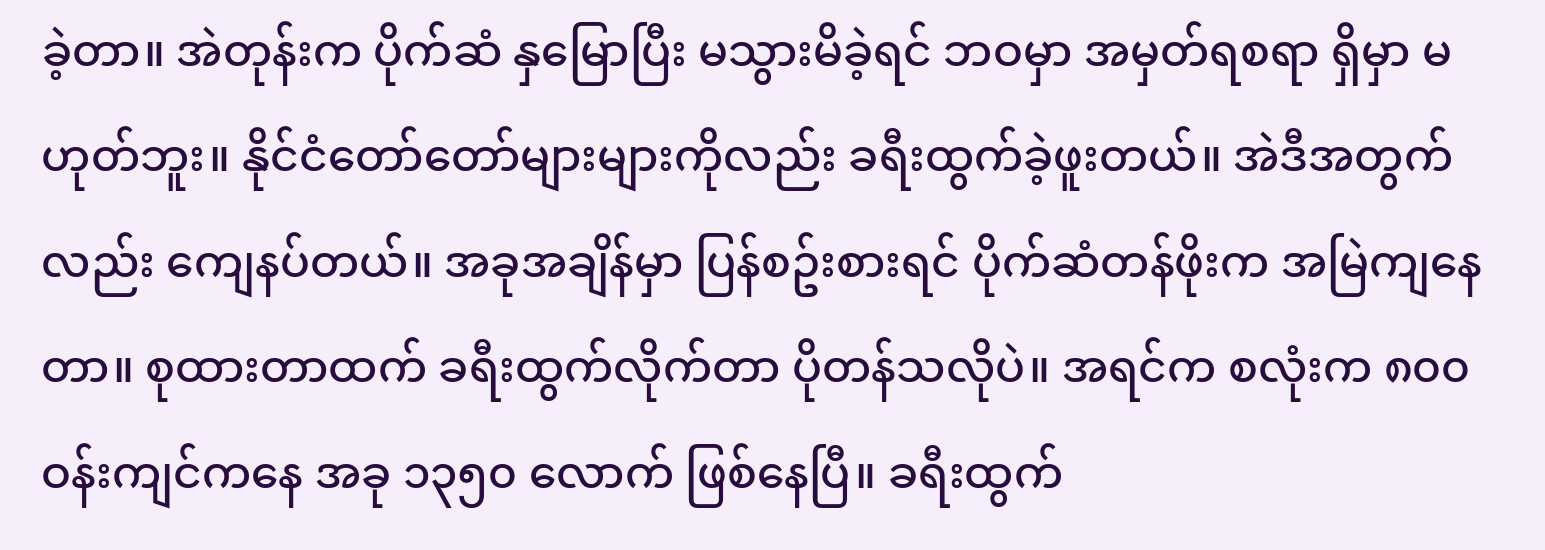ခဲ့တာ။ အဲတုန်းက ပိုက်ဆံ နှမြောပြီး မသွားမိခဲ့ရင် ဘဝမှာ အမှတ်ရစရာ ရှိမှာ မဟုတ်ဘူး။ နိုင်ငံတော်တော်များများကိုလည်း ခရီးထွက်ခဲ့ဖူးတယ်။ အဲဒီအတွက်လည်း ကျေနပ်တယ်။ အခုအချိန်မှာ ပြန်စဥ်းစားရင် ပိုက်ဆံတန်ဖိုးက အမြဲကျနေတာ။ စုထားတာထက် ခရီးထွက်လိုက်တာ ပိုတန်သလိုပဲ။ အရင်က စလုံးက ၈၀၀ ဝန်းကျင်ကနေ အခု ၁၃၅၀ လောက် ဖြစ်နေပြီ။ ခရီးထွက်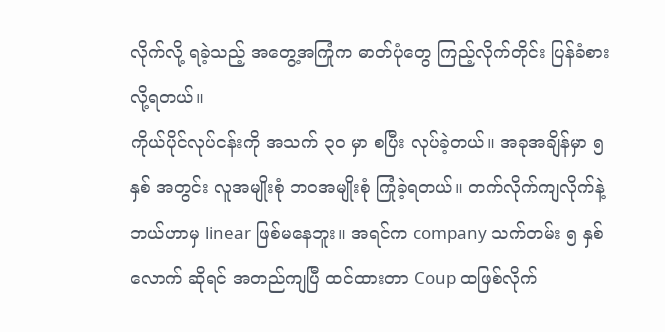လိုက်လို့ ရခဲ့သည့် အတွေ့အကြုံက ဓာတ်ပုံတွေ ကြည့်လိုက်တိုင်း ပြန်ခံစားလို့ရတယ်။
ကိုယ်ပိုင်လုပ်ငန်းကို အသက် ၃၀ မှာ စပြီး လုပ်ခဲ့တယ်။ အခုအချိန်မှာ ၅ နှစ် အတွင်း လူအမျိုးစုံ ဘဝအမျိုးစုံ ကြုံခဲ့ရတယ်။ တက်လိုက်ကျလိုက်နဲ့ ဘယ်ဟာမှ linear ဖြစ်မနေဘူး။ အရင်က company သက်တမ်း ၅ နှစ်လောက် ဆိုရင် အတည်ကျပြီ ထင်ထားတာ Coup ထဖြစ်လိုက်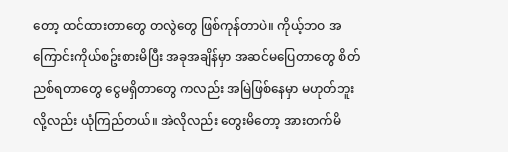တော့ ထင်ထားတာတွေ တလွဲတွေ ဖြစ်ကုန်တာပဲ။ ကိုယ့်ဘဝ အကြောင်းကိုယ်စဥ်းစားမိပြီး အခုအချိန်မှာ အဆင်မပြေတာတွေ စိတ်ညစ်ရတာတွေ ငွေမရှိတာတွေ ကလည်း အမြဲဖြစ်နေမှာ မဟုတ်ဘူး လို့လည်း ယုံကြည်တယ်။ အဲလိုလည်း တွေးမိတော့ အားတက်မိ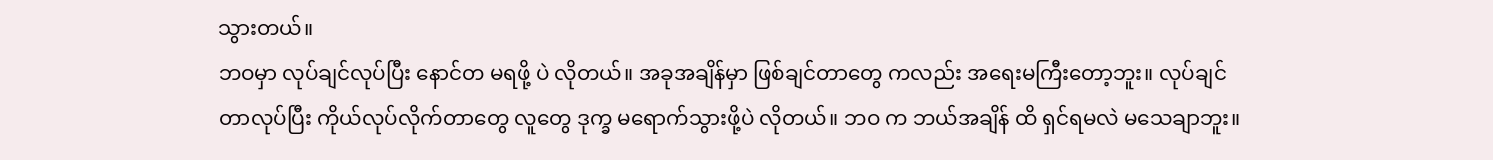သွားတယ်။
ဘဝမှာ လုပ်ချင်လုပ်ပြီး နောင်တ မရဖို့ ပဲ လိုတယ်။ အခုအချိန်မှာ ဖြစ်ချင်တာတွေ ကလည်း အရေးမကြီးတော့ဘူး။ လုပ်ချင်တာလုပ်ပြီး ကိုယ်လုပ်လိုက်တာတွေ လူတွေ ဒုက္ခ မရောက်သွားဖို့ပဲ လိုတယ်။ ဘဝ က ဘယ်အချိန် ထိ ရှင်ရမလဲ မသေချာဘူး။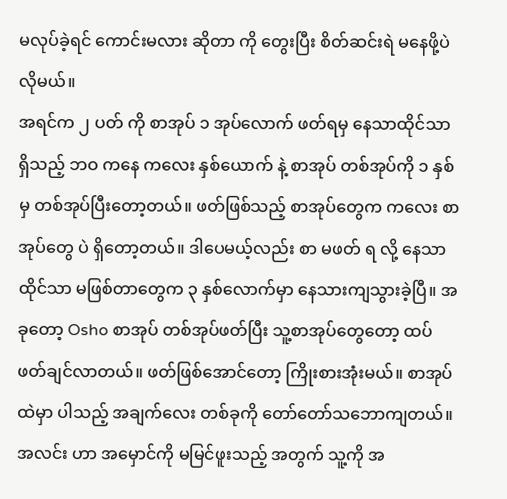မလုပ်ခဲ့ရင် ကောင်းမလား ဆိုတာ ကို တွေးပြီး စိတ်ဆင်းရဲ မနေဖို့ပဲ လိုမယ်။
အရင်က ၂ ပတ် ကို စာအုပ် ၁ အုပ်လောက် ဖတ်ရမှ နေသာထိုင်သာ ရှိသည့် ဘဝ ကနေ ကလေး နှစ်ယောက် နဲ့ စာအုပ် တစ်အုပ်ကို ၁ နှစ်မှ တစ်အုပ်ပြီးတော့တယ်။ ဖတ်ဖြစ်သည့် စာအုပ်တွေက ကလေး စာအုပ်တွေ ပဲ ရှိတော့တယ်။ ဒါပေမယ့်လည်း စာ မဖတ် ရ လို့ နေသာထိုင်သာ မဖြစ်တာတွေက ၃ နှစ်လောက်မှာ နေသားကျသွားခဲ့ပြီ။ အခုတော့ Osho စာအုပ် တစ်အုပ်ဖတ်ပြီး သူ့စာအုပ်တွေတော့ ထပ်ဖတ်ချင်လာတယ်။ ဖတ်ဖြစ်အောင်တော့ ကြိုးစားအုံးမယ်။ စာအုပ်ထဲမှာ ပါသည့် အချက်လေး တစ်ခုကို တော်တော်သဘောကျတယ်။
အလင်း ဟာ အမှောင်ကို မမြင်ဖူးသည့် အတွက် သူ့ကို အ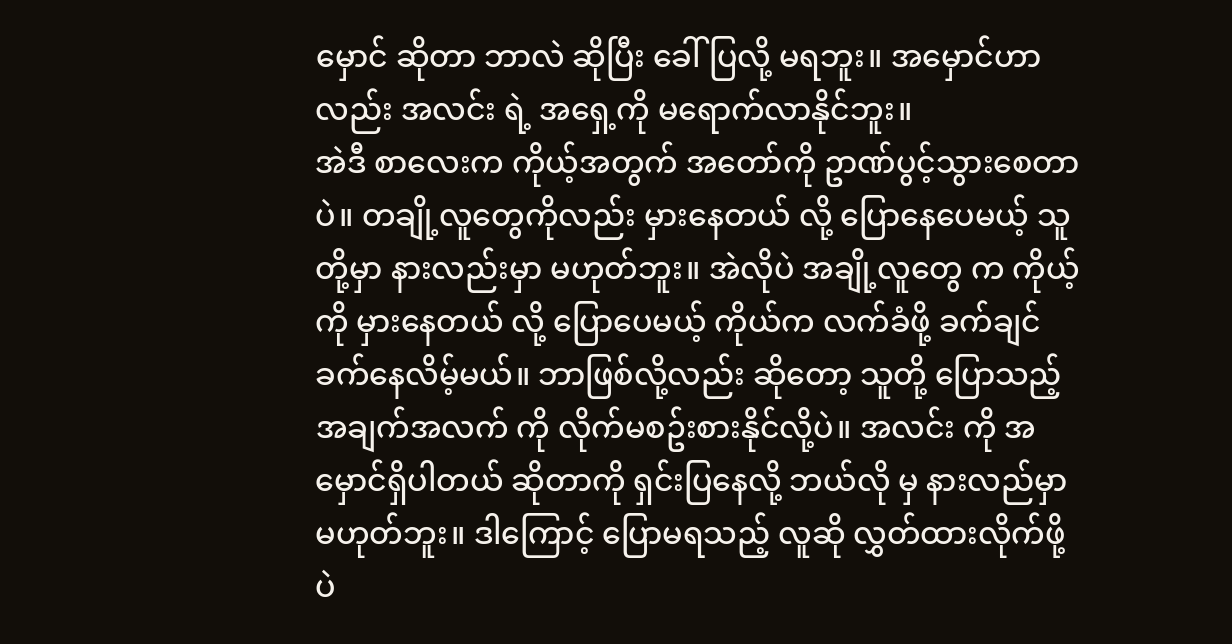မှောင် ဆိုတာ ဘာလဲ ဆိုပြီး ခေါ်ပြလို့ မရဘူး။ အမှောင်ဟာလည်း အလင်း ရဲ့ အရှေ့ကို မရောက်လာနိုင်ဘူး။
အဲဒီ စာလေးက ကိုယ့်အတွက် အတော်ကို ဥာဏ်ပွင့်သွားစေတာပဲ။ တချို့လူတွေကိုလည်း မှားနေတယ် လို့ ပြောနေပေမယ့် သူတို့မှာ နားလည်းမှာ မဟုတ်ဘူး။ အဲလိုပဲ အချို့လူတွေ က ကိုယ့်ကို မှားနေတယ် လို့ ပြောပေမယ့် ကိုယ်က လက်ခံဖို့ ခက်ချင်ခက်နေလိမ့်မယ်။ ဘာဖြစ်လို့လည်း ဆိုတော့ သူတို့ ပြောသည့် အချက်အလက် ကို လိုက်မစဥ်းစားနိုင်လို့ပဲ။ အလင်း ကို အမှောင်ရှိပါတယ် ဆိုတာကို ရှင်းပြနေလို့ ဘယ်လို မှ နားလည်မှာ မဟုတ်ဘူး။ ဒါကြောင့် ပြောမရသည့် လူဆို လွှတ်ထားလိုက်ဖို့ ပဲ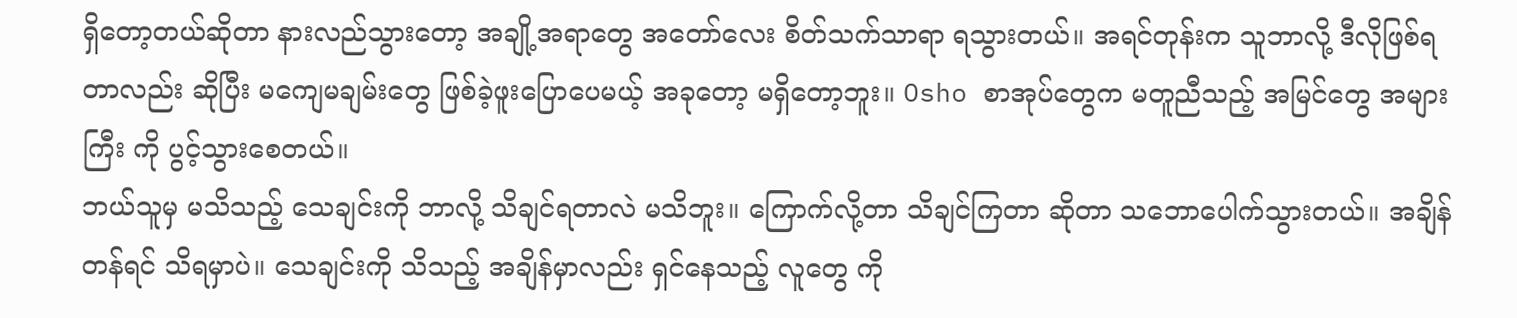ရှိတော့တယ်ဆိုတာ နားလည်သွားတော့ အချို့အရာတွေ အတော်လေး စိတ်သက်သာရာ ရသွားတယ်။ အရင်တုန်းက သူဘာလို့ ဒီလိုဖြစ်ရတာလည်း ဆိုပြီး မကျေမချမ်းတွေ ဖြစ်ခဲ့ဖူးပြောပေမယ့် အခုတော့ မရှိတော့ဘူး။ Osho စာအုပ်တွေက မတူညီသည့် အမြင်တွေ အများကြီး ကို ပွင့်သွားစေတယ်။
ဘယ်သူမှ မသိသည့် သေချင်းကို ဘာလို့ သိချင်ရတာလဲ မသိဘူး။ ကြောက်လို့တာ သိချင်ကြတာ ဆိုတာ သဘောပေါက်သွားတယ်။ အချိန်တန်ရင် သိရမှာပဲ။ သေချင်းကို သိသည့် အချိန်မှာလည်း ရှင်နေသည့် လူတွေ ကို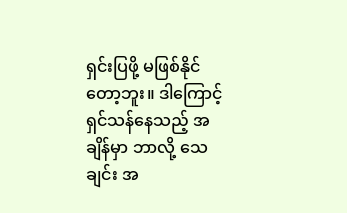ရှင်းပြဖို့ မဖြစ်နိုင်တော့ဘူး။ ဒါကြောင့် ရှင်သန်နေသည့် အချိန်မှာ ဘာလို့ သေချင်း အ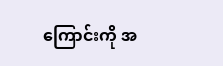ကြောင်းကို အ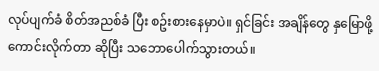လုပ်ပျက်ခံ စိတ်အညစ်ခံ ပြီး စဥ်းစားနေမှာပဲ။ ရှင်ခြင်း အချိန်တွေ နှမြောဖို့ ကောင်းလိုက်တာ ဆိုပြီး သဘောပေါက်သွားတယ်။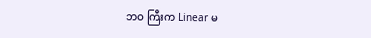ဘဝ ကြီးက Linear မ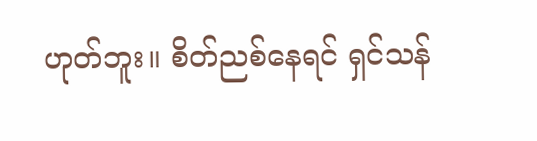ဟုတ်ဘူး။ စိတ်ညစ်နေရင် ရှင်သန်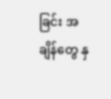ခြင်း အချိန်တွေ နှ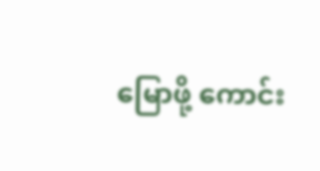မြောဖို့ ကောင်း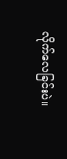လိုက်လေခြင်းပဲ။